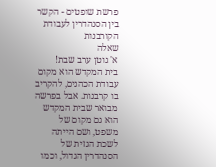פרשת שופטים - הקשר בין הסנהדרין לעבודת הקורבנות
שאלה
א' גוטן ערב שבת!
בית המקדש הוא מקום עבודת הכהנים, להקריב בו קרבנות. אבל בפרשה מבואר שבית המקדש הוא גם מקום של משפט, ושם הייתה לשכת הגזית של הסנהדרין הגדול, וכמו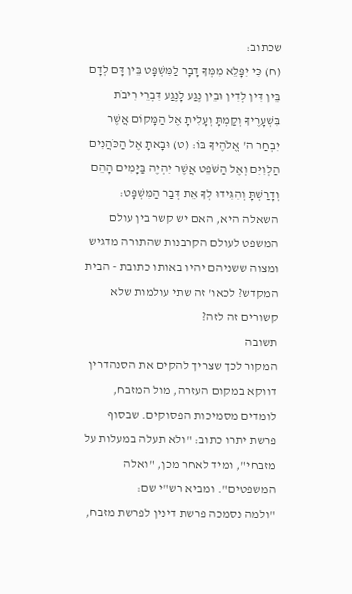שכתוב:
(ח) כִּי יִפָּלֵא מִמְּךָ דָבָר לַמִּשְׁפָּט בֵּין דָּם לְדָם בֵּין דִּין לְדִין וּבֵין נֶגַע לָנֶגַע דִּבְרֵי רִיבֹת בִּשְׁעָרֶיךָ וְקַמְתָּ וְעָלִיתָ אֶל הַמָּקוֹם אֲשֶׁר יִבְחַר ה' אֱלֹהֶיךָ בּוֹ: (ט) וּבָאתָ אֶל הַכֹּהֲנִים הַלְוִיִּם וְאֶל הַשֹּׁפֵט אֲשֶׁר יִהְיֶה בַּיָּמִים הָהֵם וְדָרַשְׁתָּ וְהִגִּידוּ לְךָ אֵת דְּבַר הַמִּשְׁפָּט:
השאלה היא, האם יש קשר בין עולם המשפט לעולם הקרבנות שהתורה מדגיש ומצוה ששניהם יהיו באותו כתובת - הבית המקדש? לכאו' זה שתי עולמות שלא קשורים זה לזה?
תשובה
המקור לכך שצריך להקים את הסנהדרין דווקא במקום העזרה, מול המזבח, לומדים מסמיכות הפסוקים. שבסוף פרשת יתרו כתוב: "ולא תעלה במעלות על מזבחי", ומיד לאחר מכן, "ואלה המשפטים". ומביא רש"י שם:
"ולמה נסמכה פרשת דינין לפרשת מזבח,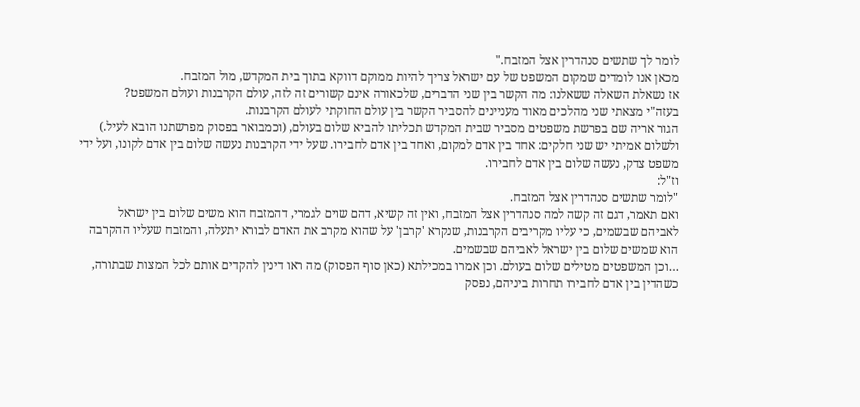לומר לך שתשים סנהדרין אצל המזבח."
מכאן אנו לומדים שמקום המשפט של עם ישראל צריך להיות ממוקם דווקא בתוך בית המקדש, מול המזבח.
אז נשאלת השאלה ששאלנו: מה הקשר בין שני הדברים, שלכאורה אינם קשורים זה לזה, עולם הקרבנות ועולם המשפט?
בעזה"י מצאתי שני מהלכים מאוד מעניינים להסביר הקשר בין עולם החוקתי לעולם הקרבנות.
הגור אריה שם בפרשת משפטים מסביר שבית המקדש תכליתו להביא שלום בעולם, (וכמבואר בפסוק מפרשתנו הובא לעיל.) ולשלום אמיתי יש שני חלקים: אחד בין אדם למקום, ואחד בין אדם לחבירו. שעל ידי הקרבנות נעשה שלום בין אדם לקונו, ועל ידי משפט צדק, נעשה שלום בין אדם לחבירו.
וז"ל:
"לומר שתשים סנהדרין אצל המזבח.
ואם תאמר, דגם זה קשה למה סנהדרין אצל המזבח, ואין זה קשיא, דהם שוים לגמרי, דהמזבח הוא משים שלום בין ישראל לאביהם שבשמים, כי עליו מקריבים הקרבנות, שנקרא 'קרבן' על שהוא מקרב את האדם לבורא יתעלה, והמזבח שעליו ההקרבה הוא שמשים שלום בין ישראל לאביהם שבשמים.
…וכן המשפטים מטילים שלום בעולם. וכן אמרו במכילתא (כאן סוף הפסוק) מה ראו דינין להקדים אותם לכל המצות שבתורה, כשהדין בין אדם לחבירו תחרות ביניהם, נפסק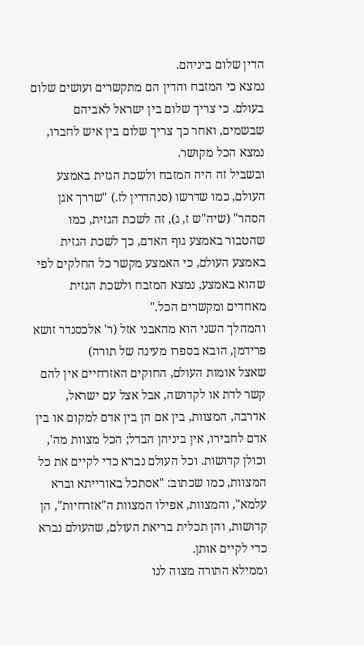הדין שלום ביניהם.
נמצא כי המזבח והדין הם מתקשרים ועושים שלום בעולם. כי צריך שלום בין ישראל לאביהם שבשמים, ואחר כך צריך שלום בין איש לחברו, נמצא הכל מקושר.
ובשביל זה היה המזבח ולשכת הגזית באמצע העולם, כמו שדרשו (סנהדרין לז.) "שררך אגן הסהר" (שיה"ש ז, ג), זה לשכת הגזית, כמו שהטבור באמצע גוף האדם, כך לשכת הגזית באמצע העולם, כי האמצע מקשר כל החלקים לפי שהוא באמצע, נמצא המזבח ולשכת הגזית מאחדים ומקשרים הכל."
והמהלך השני הוא מהאבני אזל (ר' אלכסנדר זושא פרידמן, הובא בספרו מעינה של תורה)
שאצל אומות העולם, החוקים האזרחיים אין להם קשר לדת או לקדושה, אבל אצל עם ישראל, אדרבה, המצוות, בין אם הן בין אדם למקום או בין אדם לחבירו, אין ביניהן הבדל; הכל מצוות מה', וכולן קדושות. וכל העולם נברא כדי לקיים את כל המצוות, כמו שכתוב: "אסתכל באורייתא וברא עלמא", והמצוות, אפילו המצוות ה"אזרחיות", הן קדושות, והן תכלית בריאת העולם, שהעולם נברא כדי לקיים אותן.
וממילא התורה מצוה לנו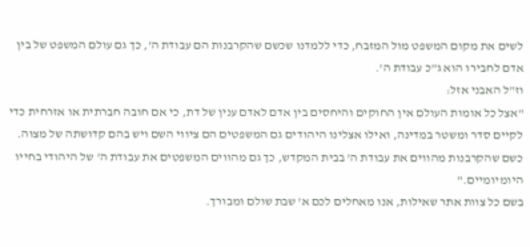לשים את מקום המשפט מול המזבח, כדי ללמדנו שכשם שהקרבנות הם עבודת ה', כך גם עולם המשפט של בין אדם לחבירו הוא ג"כ עבודת ה'.
וז"ל האבני אזל:
"אצל כל אומות העולם אין החוקים והיחסים בין אדם לאדם ענין של דת, כי אם חובה חברתית או אזרחית כדי לקיים סדר ומשטר במדינה, ואילו אצלינו היהודים גם המשפטים הם ציווי השם ויש בהם קדושתה של מצוה. כשם שהקרבנות מהווים את עבודת ה' בבית המקדש, כך גם מהווים המשפטים את עבודת ה' של היהודי בחייו היומיומיים."
בשם כל צוות אתר שאילות, אנו מאחלים לכם א' שבת שולם ומבורך.